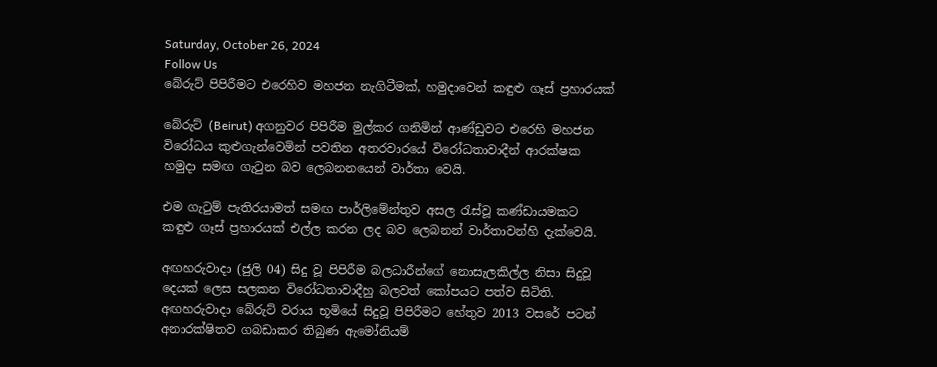Saturday, October 26, 2024
Follow Us
බේරුට් පිපිරීමට එරෙහිව මහජන නැගිටීමක්, හමුදාවෙන් කඳුළු ගෑස් ප්‍රහාරයක්

බේරුට් (Beirut) අගනුවර පිපිරීම මුල්කර ගනිමින් ආණ්ඩුවට එරෙහි මහජන විරෝධය කුළුගැන්වෙමින් පවතින අතරවාරයේ විරෝධතාවාදීන් ආරක්ෂක හමුදා සමඟ ගැටුන බව ලෙබනනයෙන් වාර්තා වෙයි.

එම ගැටුම් පැතිරයාමත් සමඟ පාර්ලිමේන්තුව අසල රැස්වූ කණ්ඩායමකට කඳුළු ගෑස් ප්‍රහාරයක් එල්ල කරන ලද බව ලෙබනන් වාර්තාවන්හි දැක්වෙයි.

අඟහරුවාදා (ජුලි 04) සිදු වූ පිපිරීම බලධාරීන්ගේ නොසැලකිල්ල නිසා සිදුවූ දෙයක් ලෙස සලකන විරෝධතාවාදීහු බලවත් කෝපයට පත්ව සිටිති. අඟහරුවාදා බේරුට් වරාය භූමියේ සිදුවූ පිපිරීමට හේතුව 2013 වසරේ පටන් අනාරක්ෂිතව ගබඩාකර තිබුණ ඇමෝනියම්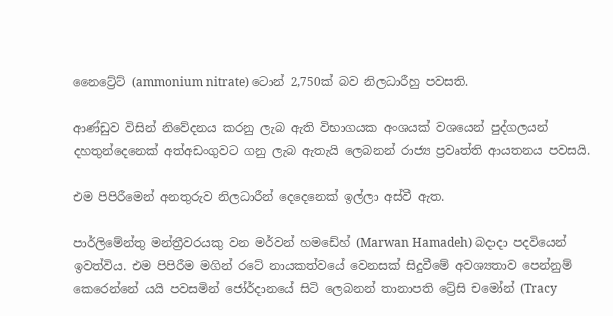නෛට්‍රේට් (ammonium nitrate) ටොන් 2,750ක් බව නිලධාරීහු පවසති.

ආණ්ඩුව විසින් නිවේදනය කරනු ලැබ ඇති විභාගයක අංශයක් වශයෙන් පුද්ගලයන් දහතුන්දෙනෙක් අත්අඩංගුවට ගනු ලැබ ඇතැයි ලෙබනන් රාජ්‍ය ප්‍රවෘත්ති ආයතනය පවසයි.

එම පිපිරීමෙන් අනතුරුව නිලධාරීන් දෙදෙනෙක් ඉල්ලා අස්වී ඇත.

පාර්ලිමේන්තු මන්ත්‍රීවරයකු වන මර්වන් හමඩේහ් (Marwan Hamadeh) බදාදා පදවියෙන් ඉවත්විය. එම පිපිරීම මගින් රටේ නායකත්වයේ වෙනසක් සිදුවීමේ අවශ්‍යතාව පෙන්නුම් කෙරෙන්නේ යයි පවසමින් ජෝර්දානයේ සිටි ලෙබනන් තානාපති ට්‍රේසි චමෝන් (Tracy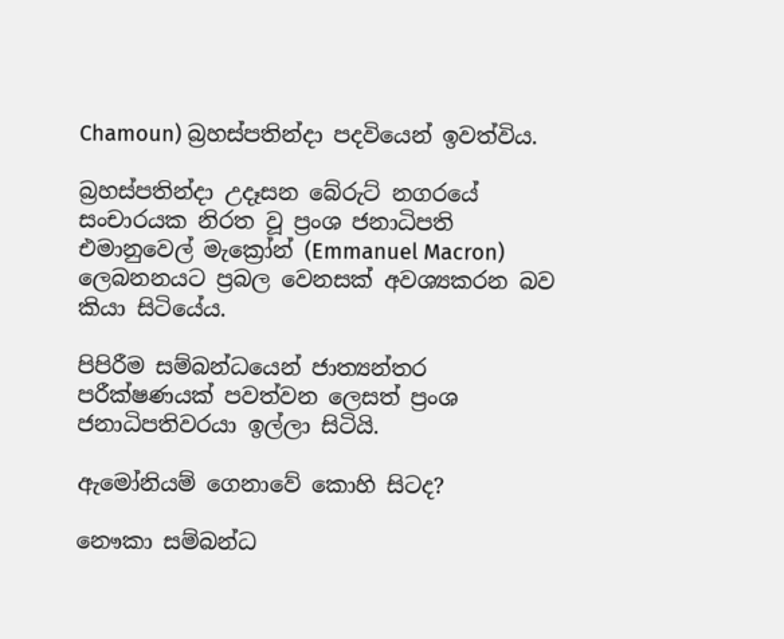Chamoun) බ්‍රහස්පතින්දා පදවියෙන් ඉවත්විය.

බ්‍රහස්පතින්දා උදෑසන බේරුට් නගරයේ සංචාරයක නිරත වූ ප්‍රංශ ජනාධිපති එමානුවෙල් මැක්‍රෝන් (Emmanuel Macron) ලෙබනනයට ප්‍රබල වෙනසක් අවශ්‍යකරන බව කියා සිටියේය.

පිපිරීම සම්බන්ධයෙන් ජාත්‍යන්තර පරීක්ෂණයක් පවත්වන ලෙසත් ප්‍රංශ ජනාධිපතිවරයා ඉල්ලා සිටියි.

ඇමෝනියම් ගෙනාවේ කොහි සිටද?

නෞකා සම්බන්ධ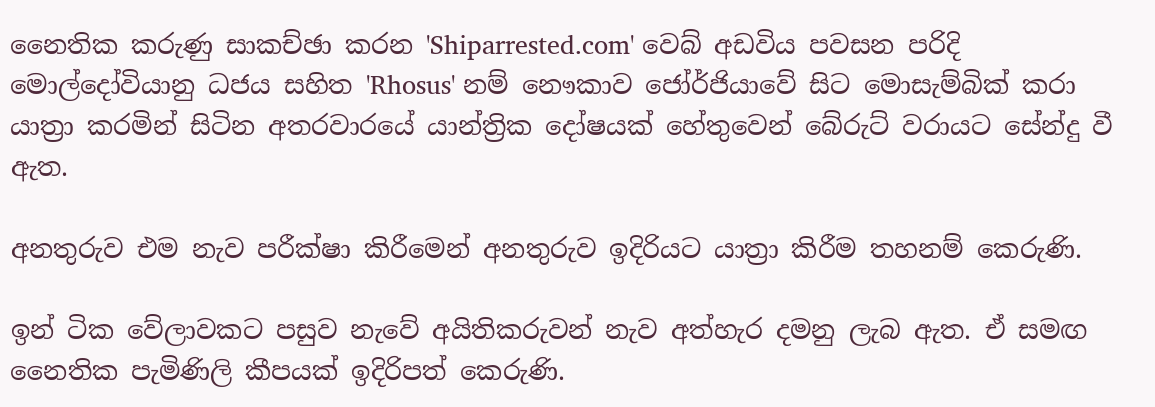නෛතික කරුණු සාකච්ඡා කරන 'Shiparrested.com' වෙබ් අඩවිය පවසන පරිදි මොල්දෝවියානු ධජය සහිත 'Rhosus' නම් නෞකාව ජෝර්ජියාවේ සිට මොසැම්බික් කරා යාත්‍රා කරමින් සිටින අතරවාරයේ යාන්ත්‍රික දෝෂයක් හේතුවෙන් බේරුට් වරායට සේන්දු වී ඇත.

අනතුරුව එම නැව පරීක්ෂා කිරීමෙන් අනතුරුව ඉදිරියට යාත්‍රා කිරීම තහනම් කෙරුණි.

ඉන් ටික වේලාවකට පසුව නැවේ අයිතිකරුවන් නැව අත්හැර දමනු ලැබ ඇත. ඒ සමඟ නෛතික පැමිණිලි කීපයක් ඉදිරිපත් කෙරුණි.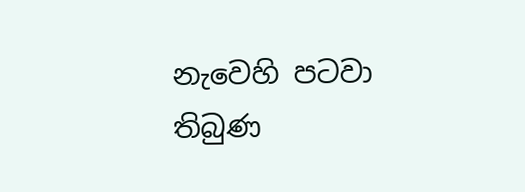නැවෙහි පටවා තිබුණ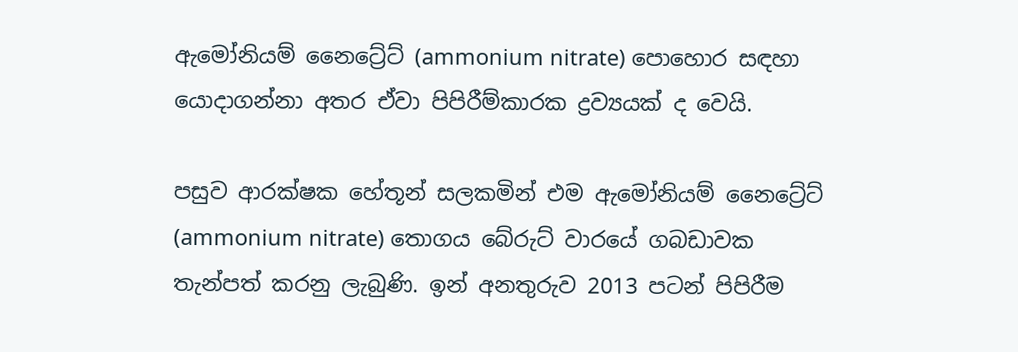ඇමෝනියම් නෛට්‍රේට් (ammonium nitrate) පොහොර සඳහා යොදාගන්නා අතර ඒවා පිපිරීම්කාරක ද්‍රව්‍යයක් ද වෙයි.

පසුව ආරක්ෂක හේතූන් සලකමින් එම ඇමෝනියම් නෛට්‍රේට් (ammonium nitrate) තොගය බේරුට් වාරයේ ගබඩාවක තැන්පත් කරනු ලැබුණි. ඉන් අනතුරුව 2013 පටන් පිපිරීම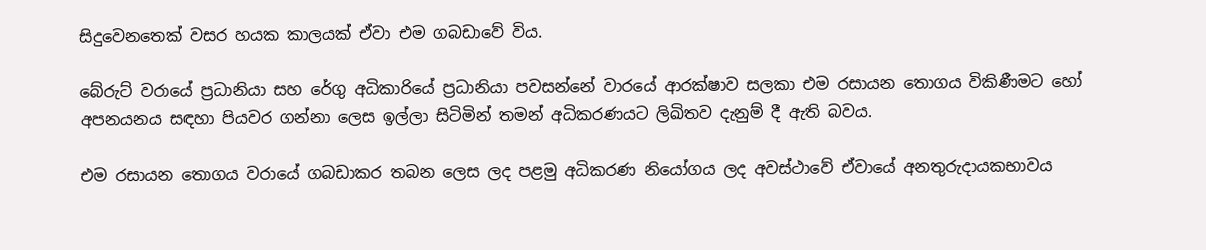සිදුවෙනතෙක් වසර හයක කාලයක් ඒවා එම ගබඩාවේ විය.

බේරුට් වරායේ ප්‍රධානියා සහ රේගු අධිකාරියේ ප්‍රධානියා පවසන්නේ වාරයේ ආරක්ෂාව සලකා එම රසායන තොගය විකිණීමට හෝ අපනයනය සඳහා පියවර ගන්නා ලෙස ඉල්ලා සිටිමින් තමන් අධිකරණයට ලිඛිතව දැනුම් දී ඇති බවය.

එම රසායන තොගය වරායේ ගබඩාකර තබන ලෙස ලද පළමු අධිකරණ නියෝගය ලද අවස්ථාවේ ඒවායේ අනතුරුදායකභාවය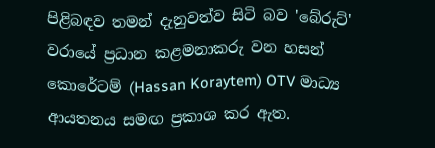පිළිබඳව තමන් දැනුවත්ව සිටි බව 'බේරුට්' වරායේ ප්‍රධාන කළමනාකරු වන හසන් කොරේටම් (Hassan Koraytem) OTV මාධ්‍ය ආයතනය සමඟ ප්‍රකාශ කර ඇත.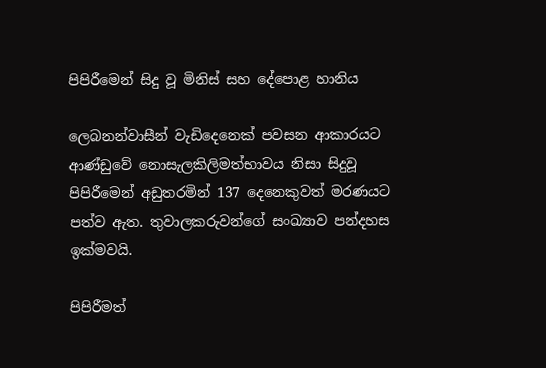පිපිරීමෙන් සිදු වූ මිනිස් සහ දේපොළ හානිය

ලෙබනන්වාසීන් වැඩිදෙනෙක් පවසන ආකාරයට ආණ්ඩුවේ නොසැලකිලිමත්භාවය නිසා සිදුවූ පිපිරීමෙන් අඩුතරමින් 137 දෙනෙකුවත් මරණයට පත්ව ඇත. තුවාලකරුවන්ගේ සංඛ්‍යාව පන්දහස ඉක්මවයි.

පිපිරීමත්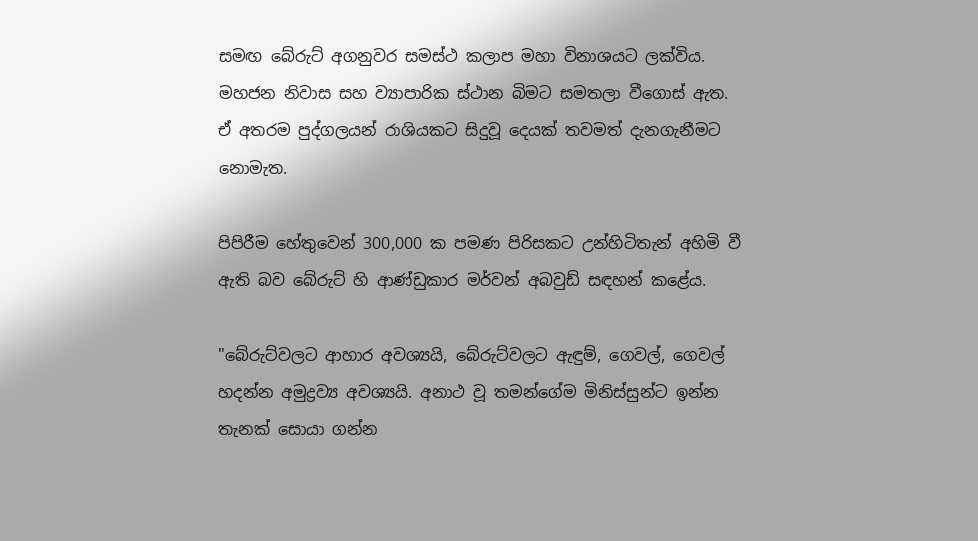සමඟ බේරුට් අගනුවර සමස්ථ කලාප මහා විනාශයට ලක්විය. මහජන නිවාස සහ ව්‍යාපාරික ස්ථාන බිමට සමතලා වීගොස් ඇත. ඒ අතරම පුද්ගලයන් රාශියකට සිදුවූ දෙයක් තවමත් දැනගැනීමට නොමැත.

පිපිරීම හේතුවෙන් 300,000 ක පමණ පිරිසකට උන්හිටිතැන් අහිමි වී ඇති බව බේරුට් හි ආණ්ඩුකාර මර්වන් අබවුඩ් සඳහන් කළේය.

"බේරුට්වලට ආහාර අවශ්‍යයි, බේරුට්වලට ඇඳුම්, ගෙවල්, ගෙවල් හදන්න අමුද්‍රව්‍ය අවශ්‍යයි. අනාථ වූ තමන්ගේම මිනිස්සුන්ට ඉන්න තැනක් සොයා ගන්න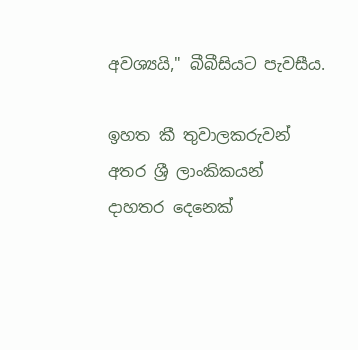අවශ්‍යයි," බීබීසියට පැවසීය.

ඉහත කී තුවාලකරුවන් අතර ශ්‍රී ලාංකිකයන් දාහතර දෙනෙක්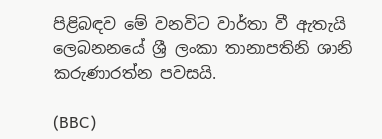පිළිබඳව මේ වනවිට වාර්තා වී ඇතැයි ලෙබනනයේ ශ්‍රී ලංකා තානාපතිනි ශානි කරුණාරත්න පවසයි.

(BBC)